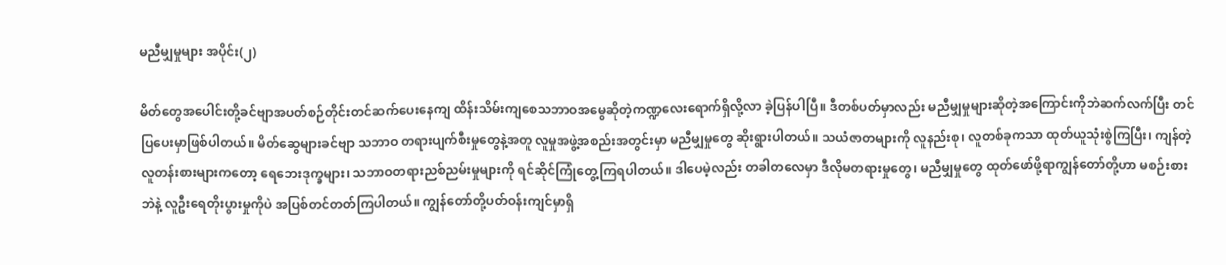မညီမျှမှုများ အပိုင်း(၂)

မိတ်တွေအပေါင်းတို့ခင်ဗျာအပတ်စဉ်တိုင်းတင်ဆက်ပေးနေကျ ထိန်းသိမ်းကျစေသဘာဝအမွေဆိုတဲ့ကဏ္ဍလေးရောက်ရှိလို့လာ ခဲ့ပြန်ပါပြီ။ ဒီတစ်ပတ်မှာလည်း မညီမျှမှုများဆိုတဲ့အကြောင်းကိုဘဲဆက်လက်ပြီး တင်ပြပေးမှာဖြစ်ပါတယ်။ မိတ်ဆွေများခင်ဗျာ သဘာဝ တရားပျက်စီးမှုတွေနဲ့အတူ လူမှုအဖွဲ့အစည်းအတွင်းမှာ မညီမျှမှုတွေ ဆိုးရွားပါတယ်။ သယံဇာတများကို လူနည်းစု၊ လူတစ်ခုကသာ ထုတ်ယူသုံးစွဲကြပြီး၊ ကျန်တဲ့လူတန်းစားများကတော့ ရေဘေးဒုက္ခများ၊ သဘာဝတရားညစ်ညမ်းမှုများကို ရင်ဆိုင်ကြုံတွေ့ကြရပါတယ်။ ဒါပေမဲ့လည်း တခါတလေမှာ ဒီလိုမတရားမှုတွေ၊ မညီမျှမှုတွေ ထုတ်ဖော်ဖို့ရာကျွန်တော်တို့ဟာ မစဉ်းစားဘဲနဲ့ လူဦးရေတိုးပွားမှုကိုပဲ အပြစ်တင်တတ်ကြပါတယ်။ ကျွန်တော်တို့ပတ်ဝန်းကျင်မှာရှိ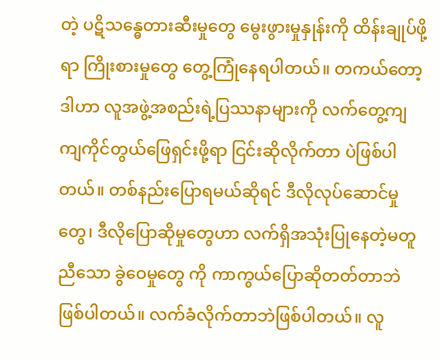တဲ့ ပဋိသန္ဓေတားဆီးမှုတွေ မွေးဖွားမှုနှုန်းကို ထိန်းချုပ်ဖို့ရာ ကြိုးစားမှုတွေ တွေ့ကြုံနေရပါတယ်။ တကယ်တော့ ဒါဟာ လူအဖွဲ့အစည်းရဲ့ပြဿနာများကို လက်တွေ့ကျကျကိုင်တွယ်ဖြေရှင်းဖို့ရာ ငြင်းဆိုလိုက်တာ ပဲဖြစ်ပါတယ်။ တစ်နည်းပြောရမယ်ဆိုရင် ဒီလိုလုပ်ဆောင်မှုတွေ၊ ဒီလိုပြောဆိုမှုတွေဟာ လက်ရှိအသုံးပြုနေတဲ့မတူညီသော ခွဲဝေမှုတွေ ကို ကာကွယ်ပြောဆိုတတ်တာဘဲဖြစ်ပါတယ်။ လက်ခံလိုက်တာဘဲဖြစ်ပါတယ်။ လူ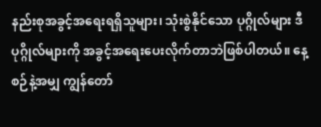နည်းစုအခွင့်အရေးရရှိသူများ၊ သုံးစွဲနိုင်သော ပုဂ္ဂိုလ်များ ဒီပုဂ္ဂိုလ်များကို အခွင့်အရေးပေးလိုက်တာဘဲဖြစ်ပါတယ်။ နေ့စဉ်နဲ့အမျှ ကျွန်တော်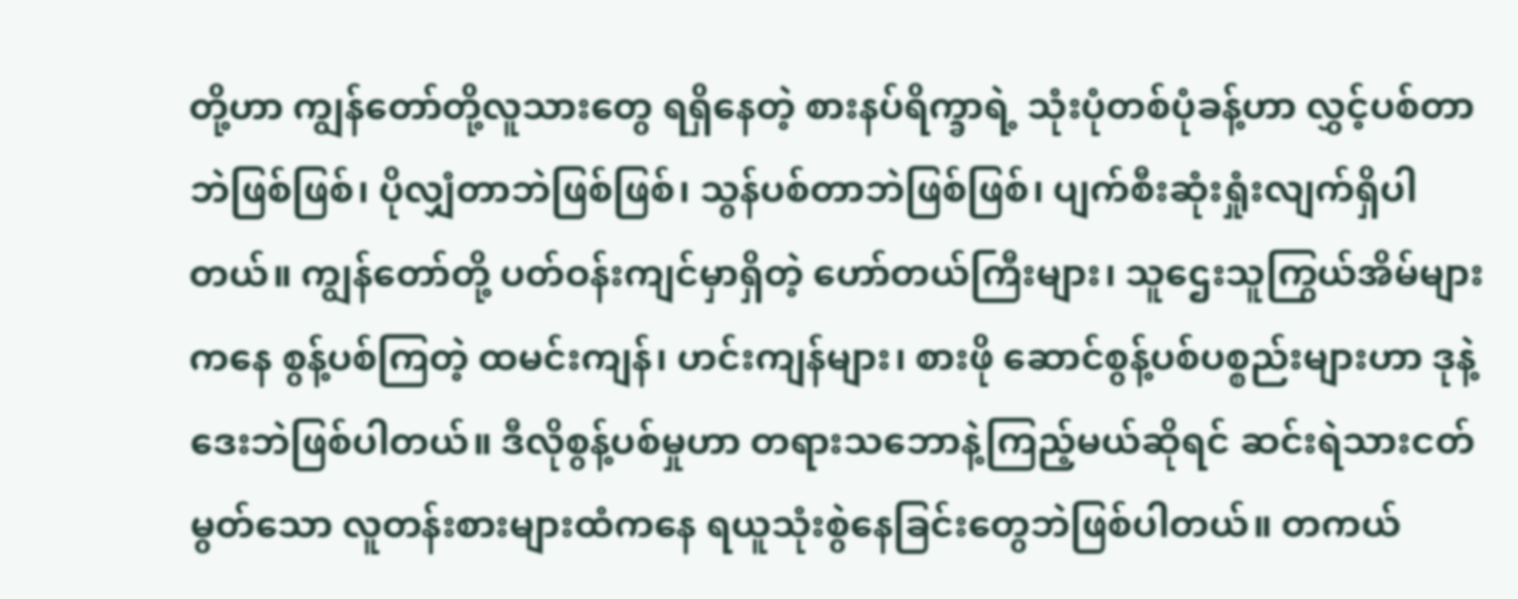တို့ဟာ ကျွန်တော်တို့လူသားတွေ ရရှိနေတဲ့ စားနပ်ရိက္ခာရဲ့ သုံးပုံတစ်ပုံခန့်ဟာ လွှင့်ပစ်တာဘဲဖြစ်ဖြစ်၊ ပိုလျှံတာဘဲဖြစ်ဖြစ်၊ သွန်ပစ်တာဘဲဖြစ်ဖြစ်၊ ပျက်စီးဆုံးရှုံးလျက်ရှိပါတယ်။ ကျွန်တော်တို့ ပတ်ဝန်းကျင်မှာရှိတဲ့ ဟော်တယ်ကြီးများ၊ သူဌေးသူကြွယ်အိမ်များကနေ စွန့်ပစ်ကြတဲ့ ထမင်းကျန်၊ ဟင်းကျန်များ၊ စားဖို ဆောင်စွန့်ပစ်ပစ္စည်းများဟာ ဒုနဲ့ဒေးဘဲဖြစ်ပါတယ်။ ဒီလိုစွန့်ပစ်မှုဟာ တရားသဘောနဲ့ကြည့်မယ်ဆိုရင် ဆင်းရဲသားငတ်မွတ်သော လူတန်းစားများထံကနေ ရယူသုံးစွဲနေခြင်းတွေဘဲဖြစ်ပါတယ်။ တကယ်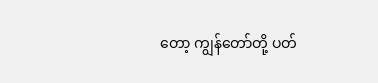တော့ ကျွန်တော်တို့ ပတ်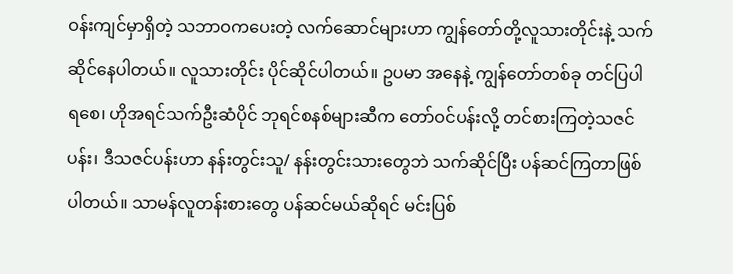ဝန်းကျင်မှာရှိတဲ့ သဘာဝကပေးတဲ့ လက်ဆောင်များဟာ ကျွန်တော်တို့လူသားတိုင်းနဲ့ သက်ဆိုင်နေပါတယ်။ လူသားတိုင်း ပိုင်ဆိုင်ပါတယ်။ ဥပမာ အနေနဲ့ ကျွန်တော်တစ်ခု တင်ပြပါရစေ၊ ဟိုအရင်သက်ဦးဆံပိုင် ဘုရင်စနစ်များဆီက တော်ဝင်ပန်းလို့ တင်စားကြတဲ့သဇင်ပန်း၊ ဒီသဇင်ပန်းဟာ နန်းတွင်းသူ/ နန်းတွင်းသားတွေဘဲ သက်ဆိုင်ပြီး ပန်ဆင်ကြတာဖြစ်ပါတယ်။ သာမန်လူတန်းစားတွေ ပန်ဆင်မယ်ဆိုရင် မင်းပြစ်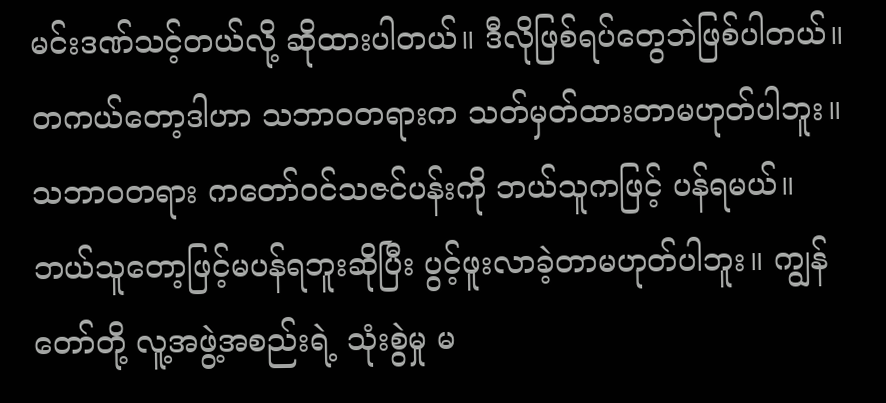မင်းဒဏ်သင့်တယ်လို့ ဆိုထားပါတယ်။ ဒီလိုဖြစ်ရပ်တွေဘဲဖြစ်ပါတယ်။ တကယ်တော့ဒါဟာ သဘာဝတရားက သတ်မှတ်ထားတာမဟုတ်ပါဘူး။ သဘာဝတရား ကတော်ဝင်သဇင်ပန်းကို ဘယ်သူကဖြင့် ပန်ရမယ်။ ဘယ်သူတော့ဖြင့်မပန်ရဘူးဆိုပြီး ပွင့်ဖူးလာခဲ့တာမဟုတ်ပါဘူး။ ကျွန်တော်တို့ လူ့အဖွဲ့အစည်းရဲ့ သုံးစွဲမှု မ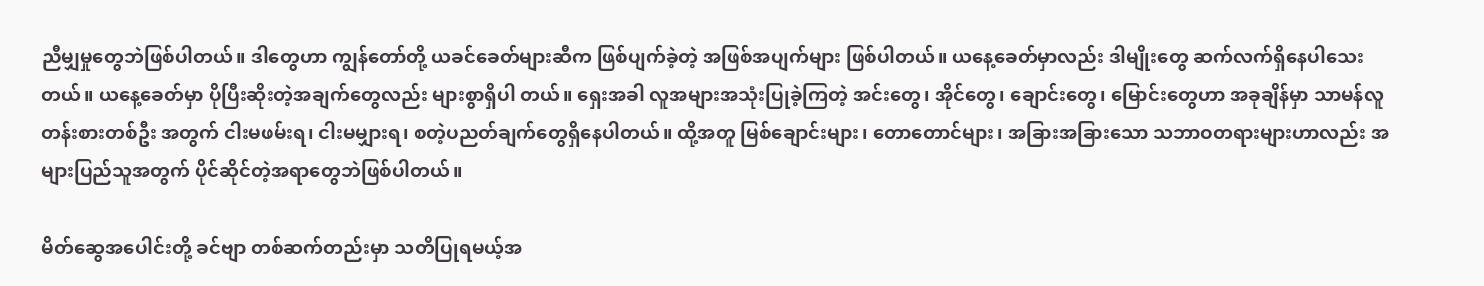ညီမျှမှုတွေဘဲဖြစ်ပါတယ်။ ဒါတွေဟာ ကျွန်တော်တို့ ယခင်ခေတ်များဆီက ဖြစ်ပျက်ခဲ့တဲ့ အဖြစ်အပျက်များ ဖြစ်ပါတယ်။ ယနေ့ခေတ်မှာလည်း ဒါမျိုးတွေ ဆက်လက်ရှိနေပါသေးတယ်။ ယနေ့ခေတ်မှာ ပိုပြီးဆိုးတဲ့အချက်တွေလည်း များစွာရှိပါ တယ်။ ရှေးအခါ လူအများအသုံးပြုခဲ့ကြတဲ့ အင်းတွေ၊ အိုင်တွေ၊ ချောင်းတွေ၊ မြောင်းတွေဟာ အခုချိန်မှာ သာမန်လူတန်းစားတစ်ဦး အတွက် ငါးမဖမ်းရ၊ ငါးမမျှားရ၊ စတဲ့ပညတ်ချက်တွေရှိနေပါတယ်။ ထို့အတူ မြစ်ချောင်းများ၊ တောတောင်များ၊ အခြားအခြားသော သဘာဝတရားများဟာလည်း အများပြည်သူအတွက် ပိုင်ဆိုင်တဲ့အရာတွေဘဲဖြစ်ပါတယ်။

မိတ်ဆွေအပေါင်းတို့ ခင်ဗျာ တစ်ဆက်တည်းမှာ သတိပြုရမယ့်အ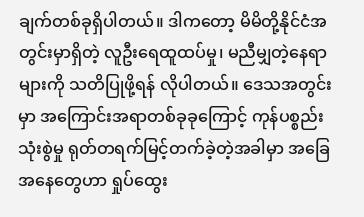ချက်တစ်ခုရှိပါတယ်။ ဒါကတော့ မိမိတို့နိုင်ငံအတွင်းမှာရှိတဲ့ လူဦးရေထူထပ်မှု၊ မညီမျှတဲ့နေရာများကို သတိပြုဖို့ရန် လိုပါတယ်။ ဒေသအတွင်းမှာ အကြောင်းအရာတစ်ခုခုကြောင့် ကုန်ပစ္စည်းသုံးစွဲမှု ရုတ်တရက်မြင့်တက်ခဲ့တဲ့အခါမှာ အခြေအနေတွေဟာ ရှုပ်ထွေး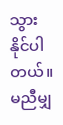သွားနိုင်ပါတယ်။ မညီမျှ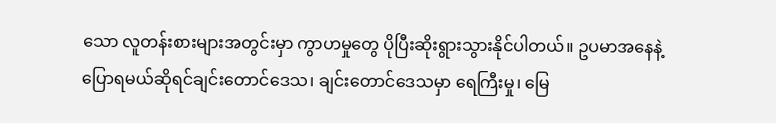သော လူတန်းစားများအတွင်းမှာ ကွာဟမှုတွေ ပိုပြီးဆိုးရွားသွားနိုင်ပါတယ်။ ဥပမာအနေနဲ့ပြောရမယ်ဆိုရင်ချင်းတောင်ဒေသ၊ ချင်းတောင်ဒေသမှာ ရေကြီးမှု၊ မြေ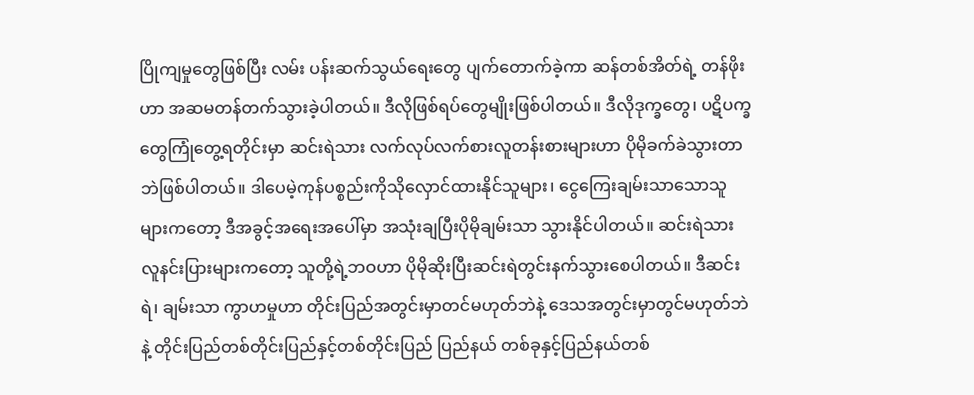ပြိုကျမှုတွေဖြစ်ပြီး လမ်း ပန်းဆက်သွယ်ရေးတွေ ပျက်တောက်ခဲ့ကာ ဆန်တစ်အိတ်ရဲ့ တန်ဖိုးဟာ အဆမတန်တက်သွားခဲ့ပါတယ်။ ဒီလိုဖြစ်ရပ်တွေမျိုးဖြစ်ပါတယ်။ ဒီလိုဒုက္ခတွေ၊ ပဋိပက္ခတွေကြုံတွေ့ရတိုင်းမှာ ဆင်းရဲသား လက်လုပ်လက်စားလူတန်းစားများဟာ ပိုမိုခက်ခဲသွားတာဘဲဖြစ်ပါတယ်။ ဒါပေမဲ့ကုန်ပစ္စည်းကိုသိုလှောင်ထားနိုင်သူများ၊ ငွေကြေးချမ်းသာသောသူများကတော့ ဒီအခွင့်အရေးအပေါ်မှာ အသုံးချပြီးပိုမိုချမ်းသာ သွားနိုင်ပါတယ်။ ဆင်းရဲသား လူနင်းပြားများကတော့ သူတို့ရဲ့ဘဝဟာ ပိုမိုဆိုးပြီးဆင်းရဲတွင်းနက်သွားစေပါတယ်။ ဒီဆင်းရဲ၊ ချမ်းသာ ကွာဟမှုဟာ တိုင်းပြည်အတွင်းမှာတင်မဟုတ်ဘဲနဲ့ ဒေသအတွင်းမှာတွင်မဟုတ်ဘဲနဲ့ တိုင်းပြည်တစ်တိုင်းပြည်နှင့်တစ်တိုင်းပြည် ပြည်နယ် တစ်ခုနှင့်ပြည်နယ်တစ်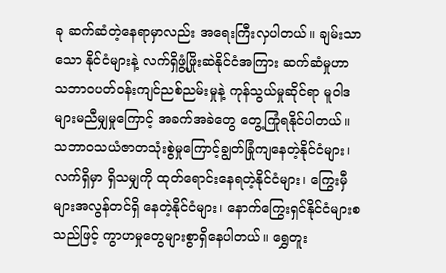ခု ဆက်ဆံတဲ့နေရာမှာလည်း အရေးကြီးလှပါတယ်။ ချမ်းသာသော နိုင်ငံများနဲ့ လက်ရှိဖွံ့ဖြိုးဆဲနိုင်ငံအကြား ဆက်ဆံမှုဟာ သဘာဝပတ်ဝန်းကျင်ညစ်ညမ်းမှုနဲ့ ကုန်သွယ်မှုဆိုင်ရာ မူဝါဒများမညီမျှမှုကြောင့် အခက်အခဲတွေ တွေ့ကြုံရနိုင်ပါတယ်။ သဘာဝသယံဇာတသုံးစွဲမှုကြောင့်ချွတ်ခြုံကျနေတဲ့နိုင်ငံများ၊ လက်ရှိမှာ ရှိသမျှကို ထုတ်ရောင်းနေရတဲ့နိုင်ငံများ၊ ကြွေးမှီများအလွန်တင်ရှိ နေတဲ့နိုင်ငံများ၊ နောက်ကြွေးရှင်နိုင်ငံများစသည်ဖြင့် ကွာဟမှုတွေများစွာရှိနေပါတယ်။ ရွှေတူး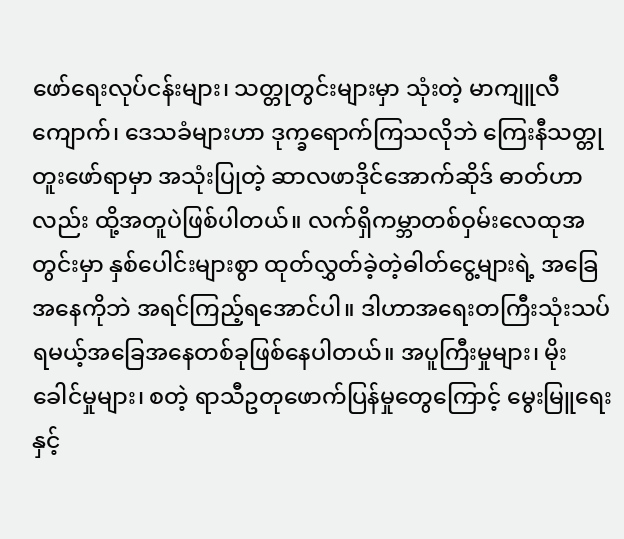ဖော်ရေးလုပ်ငန်းများ၊ သတ္တုတွင်းများမှာ သုံးတဲ့ မာကျူလီကျောက်၊ ဒေသခံများဟာ ဒုက္ခရောက်ကြသလိုဘဲ ကြေးနီသတ္တုတူးဖော်ရာမှာ အသုံးပြုတဲ့ ဆာလဖာဒိုင်အောက်ဆိုဒ် ဓာတ်ဟာလည်း ထို့အတူပဲဖြစ်ပါတယ်။ လက်ရှိကမ္ဘာတစ်ဝှမ်းလေထုအတွင်းမှာ နှစ်ပေါင်းများစွာ ထုတ်လွှတ်ခဲ့တဲ့ဓါတ်ငွေ့များရဲ့ အခြေ အနေကိုဘဲ အရင်ကြည့်ရအောင်ပါ။ ဒါဟာအရေးတကြီးသုံးသပ်ရမယ့်အခြေအနေတစ်ခုဖြစ်နေပါတယ်။ အပူကြီးမှုများ၊ မိုးခေါင်မှုများ၊ စတဲ့ ရာသီဥတုဖောက်ပြန်မှုတွေကြောင့် မွေးမြူရေးနှင့်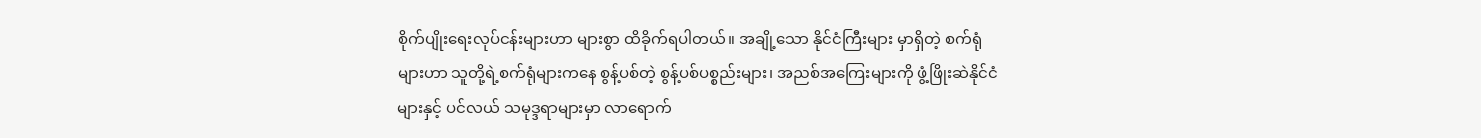စိုက်ပျိုးရေးလုပ်ငန်းများဟာ များစွာ ထိခိုက်ရပါတယ်။ အချို့သော နိုင်ငံကြီးများ မှာရှိတဲ့ စက်ရုံများဟာ သူတို့ရဲ့စက်ရုံများကနေ စွန့်ပစ်တဲ့ စွန့်ပစ်ပစ္စည်းများ၊ အညစ်အကြေးများကို ဖွံ့ဖြိုးဆဲနိုင်ငံများနှင့် ပင်လယ် သမုဒ္ဒရာများမှာ လာရောက်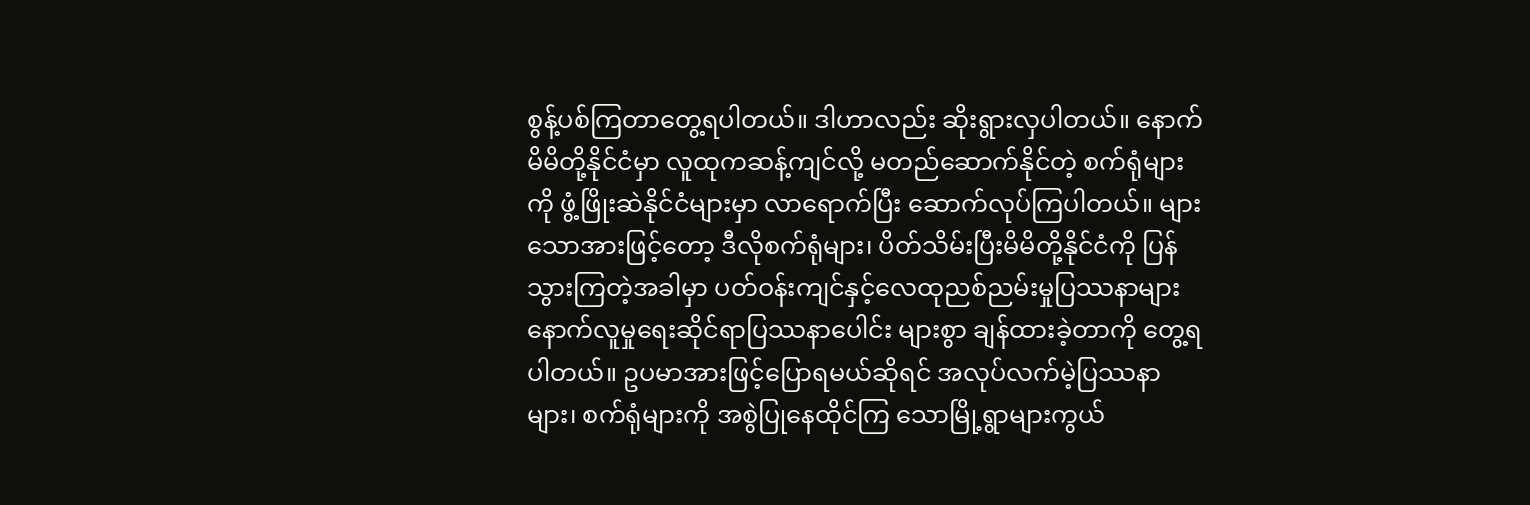စွန့်ပစ်ကြတာတွေ့ရပါတယ်။ ဒါဟာလည်း ဆိုးရွားလှပါတယ်။ နောက်မိမိတို့နိုင်ငံမှာ လူထုကဆန့်ကျင်လို့ မတည်ဆောက်နိုင်တဲ့ စက်ရုံများကို ဖွံ့ဖြိုးဆဲနိုင်ငံများမှာ လာရောက်ပြီး ဆောက်လုပ်ကြပါတယ်။ များသောအားဖြင့်တော့ ဒီလိုစက်ရုံများ၊ ပိတ်သိမ်းပြီးမိမိတို့နိုင်ငံကို ပြန်သွားကြတဲ့အခါမှာ ပတ်ဝန်းကျင်နှင့်လေထုညစ်ညမ်းမှုပြဿနာများ နောက်လူမှုရေးဆိုင်ရာပြဿနာပေါင်း များစွာ ချန်ထားခဲ့တာကို တွေ့ရပါတယ်။ ဥပမာအားဖြင့်ပြောရမယ်ဆိုရင် အလုပ်လက်မဲ့ပြဿနာများ၊ စက်ရုံများကို အစွဲပြုနေထိုင်ကြ သောမြို့ရွာများကွယ်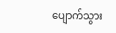ပျောက်သွား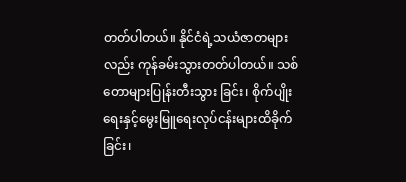တတ်ပါတယ်။ နိုင်ငံရဲ့သယံဇာတများလည်း ကုန်ခမ်းသွားတတ်ပါတယ်။ သစ်တောများပြုန်းတီးသွား ခြင်း၊ စိုက်ပျိုးရေးနှင့်မွေးမြူရေးလုပ်ငန်းများထိခိုက်ခြင်း၊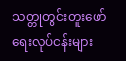သတ္တုတွင်းတူးဖော်ရေးလုပ်ငန်းများ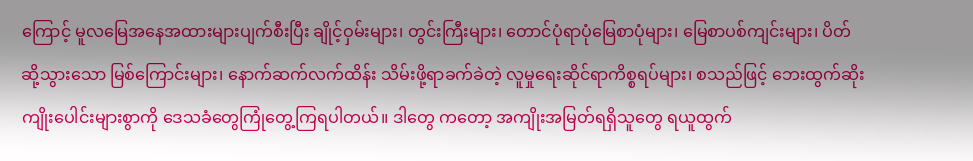ကြောင့် မူလမြေအနေအထားများပျက်စီးပြီး ချိုင့်ဝှမ်းများ၊ တွင်းကြီးများ၊ တောင်ပုံရာပုံမြေစာပုံများ၊ မြေစာပစ်ကျင်းများ၊ ပိတ်ဆို့သွားသော မြစ်ကြောင်းများ၊ နောက်ဆက်လက်ထိန်း သိမ်းဖို့ရာခက်ခဲတဲ့ လူမှုရေးဆိုင်ရာကိစ္စရပ်များ၊ စသည်ဖြင့် ဘေးထွက်ဆိုးကျိုးပေါင်းများစွာကို ဒေသခံတွေကြုံတွေ့ကြရပါတယ်။ ဒါတွေ ကတော့ အကျိုးအမြတ်ရရှိသူတွေ ရယူထွက်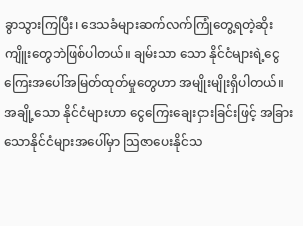ခွာသွားကြပြီး၊ ဒေသခံများဆက်လက်ကြုံတွေ့ရတဲ့ဆိုးကျိူးတွေဘဲဖြစ်ပါတယ်။ ချမ်းသာ သော နိုင်ငံများရဲ့ငွေကြေးအပေါ်အမြတ်ထုတ်မှုတွေဟာ အမျိုးမျိုးရှိပါတယ်။ အချို့သော နိုင်ငံများဟာ ငွေကြေးချေးငှားခြင်းဖြင့် အခြား သောနိုင်ငံများအပေါ်မှာ သြဇာပေးနိုင်သ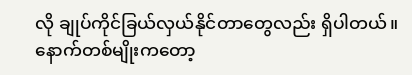လို ချုပ်ကိုင်ခြယ်လှယ်နိုင်တာတွေလည်း ရှိပါတယ်။ နောက်တစ်မျိုးကတော့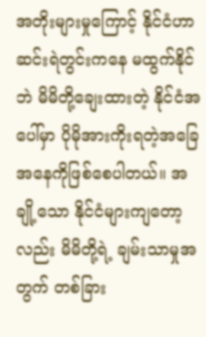အတိုးများမှုကြောင့် နိုင်ငံဟာ ဆင်းရဲတွင်းကနေ မထွက်နိုင်ဘဲ မိမိတို့ချေးထားတဲ့ နိုင်ငံအပေါ်မှာ ပိုမိုအားကိုးရတဲ့အခြေအနေကိုဖြစ်စေပါတယ်။ အချို့သော နိုင်ငံများကျတော့လည်း မိမိတို့ရဲ့ ချမ်းသာမှုအတွက် တစ်ခြား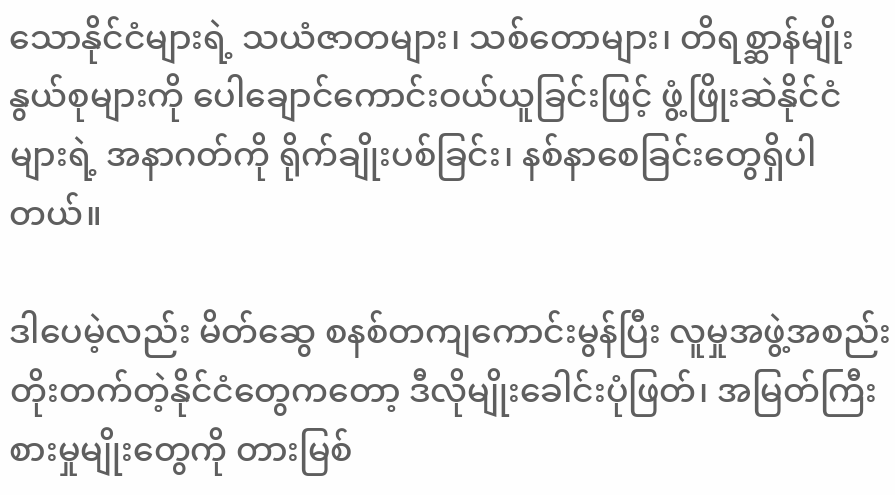သောနိုင်ငံများရဲ့ သယံဇာတများ၊ သစ်တောများ၊ တိရစ္ဆာန်မျိုးနွယ်စုများကို ပေါချောင်ကောင်းဝယ်ယူခြင်းဖြင့် ဖွံ့ဖြိုးဆဲနိုင်ငံများရဲ့ အနာဂတ်ကို ရိုက်ချိုးပစ်ခြင်း၊ နစ်နာစေခြင်းတွေရှိပါတယ်။

ဒါပေမဲ့လည်း မိတ်ဆွေ စနစ်တကျကောင်းမွန်ပြီး လူမှုအဖွဲ့အစည်းတိုးတက်တဲ့နိုင်ငံတွေကတော့ ဒီလိုမျိုးခေါင်းပုံဖြတ်၊ အမြတ်ကြီးစားမှုမျိုးတွေကို တားမြစ်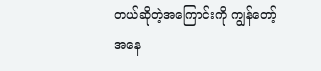တယ်ဆိုတဲ့အကြောင်းကို ကျွန်တော့်အနေ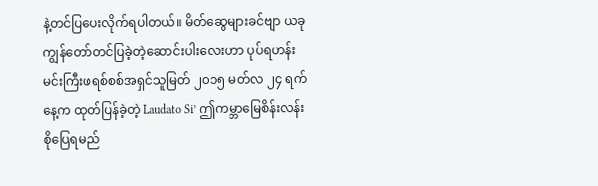နဲ့တင်ပြပေးလိုက်ရပါတယ်။ မိတ်ဆွေများခင်ဗျာ ယခုကျွန်တော်တင်ပြခဲ့တဲ့ဆောင်းပါးလေးဟာ ပုပ်ရဟန်းမင်းကြီးဖရစ်စစ်အရှင်သူမြတ် ၂၀၁၅ မတ်လ ၂၄ ရက်နေ့က ထုတ်ပြန်ခဲ့တဲ့ Laudato Si’ ဤကမ္ဘာမြေစိန်းလန်းစိုပြေရမည်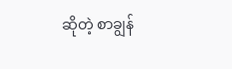ဆိုတဲ့ စာချွန်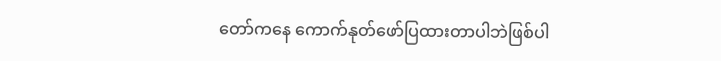တော်ကနေ ကောက်နုတ်ဖော်ပြထားတာပါဘဲဖြစ်ပါ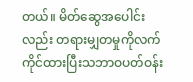တယ်။ မိတ်ဆွေအပေါင်း လည်း တရားမျှတမှုကိုလက်ကိုင်ထားပြီးသဘာဝပတ်ဝန်း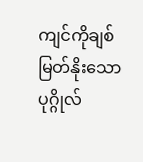ကျင်ကိုချစ်မြတ်နိုးသောပုဂ္ဂိုလ်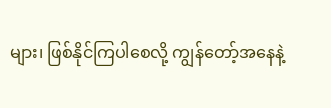များ၊ ဖြစ်နိုင်ကြပါစေလို့ ကျွန်တော့်အနေနဲ့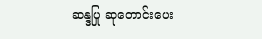ဆန္ဒပြု ဆုတောင်းပေး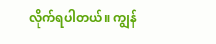လိုက်ရပါတယ်။ ကျွန်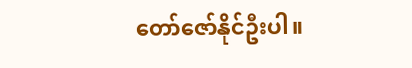တော်ဇော်နိုင်ဦးပါ။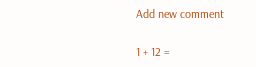Add new comment

1 + 12 =